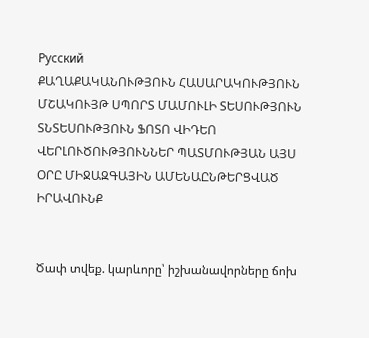Русский
ՔԱՂԱՔԱԿԱՆՈՒԹՅՈՒՆ ՀԱՍԱՐԱԿՈՒԹՅՈՒՆ ՄՇԱԿՈՒՅԹ ՍՊՈՐՏ ՄԱՄՈՒԼԻ ՏԵՍՈՒԹՅՈՒՆ ՏՆՏԵՍՈՒԹՅՈՒՆ ՖՈՏՈ ՎԻԴԵՈ ՎԵՐԼՈՒԾՈՒԹՅՈՒՆՆԵՐ ՊԱՏՄՈՒԹՅԱՆ ԱՅՍ ՕՐԸ ՄԻՋԱԶԳԱՅԻՆ ԱՄԵՆԱԸՆԹԵՐՑՎԱԾ ԻՐԱՎՈՒՆՔ


Ծափ տվեք. կարևորը՝ իշխանավորները ճոխ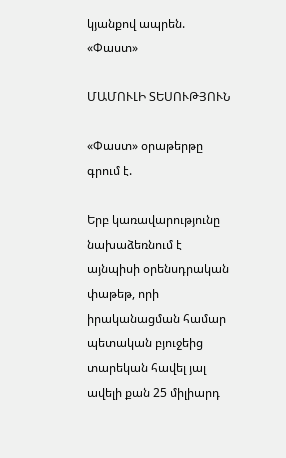կյանքով ապրեն. «Փաստ»

ՄԱՄՈՒԼԻ ՏԵՍՈՒԹՅՈՒՆ

«Փաստ» օրաթերթը գրում է.

Երբ կառավարությունը նախաձեռնում է այնպիսի օրենսդրական փաթեթ, որի իրականացման համար պետական բյուջեից տարեկան հավել յալ ավելի քան 25 միլիարդ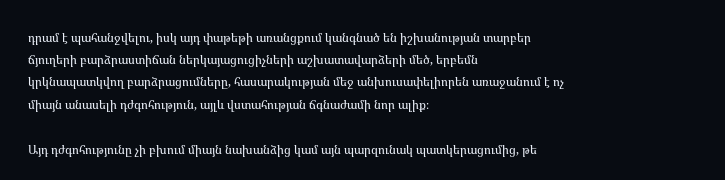դրամ է պահանջվելու, իսկ այդ փաթեթի առանցքում կանգնած են իշխանության տարբեր ճյուղերի բարձրաստիճան ներկայացուցիչների աշխատավարձերի մեծ, երբեմն կրկնապատկվող բարձրացումները, հասարակության մեջ անխուսափելիորեն առաջանում է ոչ միայն անասելի դժգոհություն, այլև վստահության ճգնաժամի նոր ալիք։

Այդ դժգոհությունը չի բխում միայն նախանձից կամ այն պարզունակ պատկերացումից, թե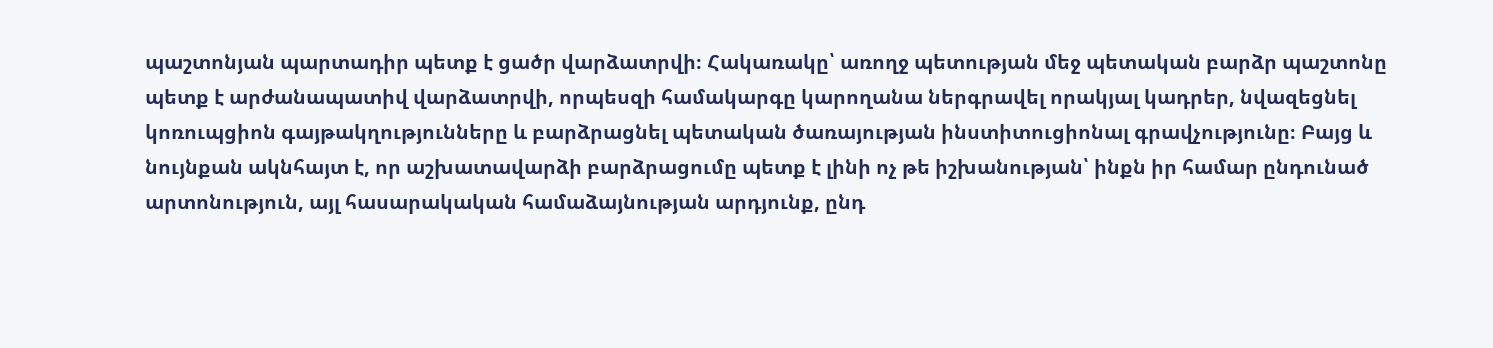պաշտոնյան պարտադիր պետք է ցածր վարձատրվի։ Հակառակը՝ առողջ պետության մեջ պետական բարձր պաշտոնը պետք է արժանապատիվ վարձատրվի, որպեսզի համակարգը կարողանա ներգրավել որակյալ կադրեր, նվազեցնել կոռուպցիոն գայթակղությունները և բարձրացնել պետական ծառայության ինստիտուցիոնալ գրավչությունը։ Բայց և նույնքան ակնհայտ է, որ աշխատավարձի բարձրացումը պետք է լինի ոչ թե իշխանության՝ ինքն իր համար ընդունած արտոնություն, այլ հասարակական համաձայնության արդյունք, ընդ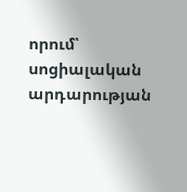որում՝ սոցիալական արդարության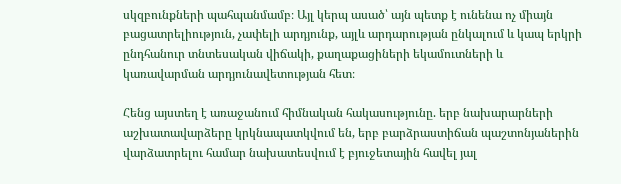սկզբունքների պահպանմամբ։ Այլ կերպ ասած՝ այն պետք է ունենա ոչ միայն բացատրելիություն, չափելի արդյունք, այլև արդարության ընկալում և կապ երկրի ընդհանուր տնտեսական վիճակի, քաղաքացիների եկամուտների և կառավարման արդյունավետության հետ։

Հենց այստեղ է առաջանում հիմնական հակասությունը. երբ նախարարների աշխատավարձերը կրկնապատկվում են, երբ բարձրաստիճան պաշտոնյաներին վարձատրելու համար նախատեսվում է բյուջետային հավել յալ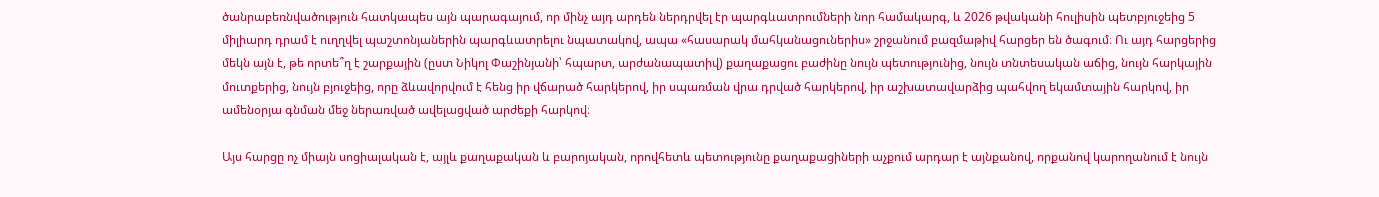ծանրաբեռնվածություն հատկապես այն պարագայում, որ մինչ այդ արդեն ներդրվել էր պարգևատրումների նոր համակարգ, և 2026 թվականի հուլիսին պետբյուջեից 5 միլիարդ դրամ է ուղղվել պաշտոնյաներին պարգևատրելու նպատակով, ապա «հասարակ մահկանացուներիս» շրջանում բազմաթիվ հարցեր են ծագում։ Ու այդ հարցերից մեկն այն է, թե որտե՞ղ է շարքային (ըստ Նիկոլ Փաշինյանի՝ հպարտ, արժանապատիվ) քաղաքացու բաժինը նույն պետությունից, նույն տնտեսական աճից, նույն հարկային մուտքերից, նույն բյուջեից, որը ձևավորվում է հենց իր վճարած հարկերով, իր սպառման վրա դրված հարկերով, իր աշխատավարձից պահվող եկամտային հարկով, իր ամենօրյա գնման մեջ ներառված ավելացված արժեքի հարկով։

Այս հարցը ոչ միայն սոցիալական է, այլև քաղաքական և բարոյական, որովհետև պետությունը քաղաքացիների աչքում արդար է այնքանով, որքանով կարողանում է նույն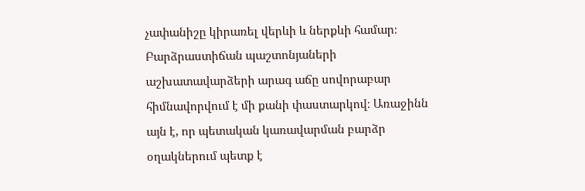չափանիշը կիրառել վերևի և ներքևի համար։ Բարձրաստիճան պաշտոնյաների աշխատավարձերի արագ աճը սովորաբար հիմնավորվում է մի քանի փաստարկով։ Առաջինն այն է, որ պետական կառավարման բարձր օղակներում պետք է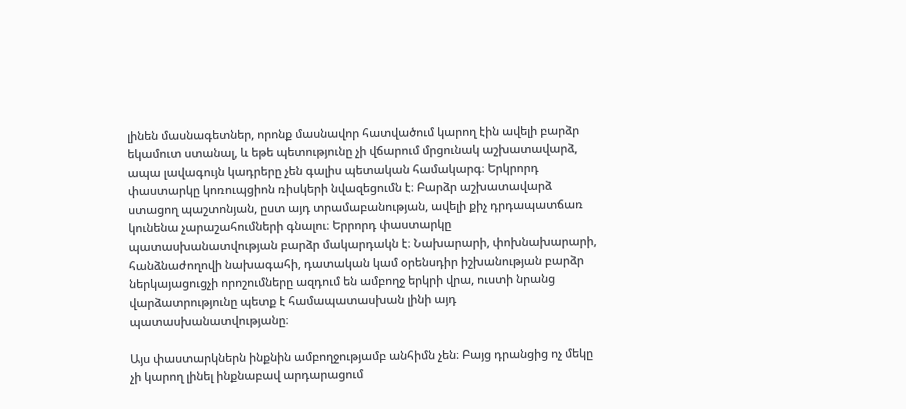լինեն մասնագետներ, որոնք մասնավոր հատվածում կարող էին ավելի բարձր եկամուտ ստանալ, և եթե պետությունը չի վճարում մրցունակ աշխատավարձ, ապա լավագույն կադրերը չեն գալիս պետական համակարգ։ Երկրորդ փաստարկը կոռուպցիոն ռիսկերի նվազեցումն է։ Բարձր աշխատավարձ ստացող պաշտոնյան, ըստ այդ տրամաբանության, ավելի քիչ դրդապատճառ կունենա չարաշահումների գնալու։ Երրորդ փաստարկը պատասխանատվության բարձր մակարդակն է։ Նախարարի, փոխնախարարի, հանձնաժողովի նախագահի, դատական կամ օրենսդիր իշխանության բարձր ներկայացուցչի որոշումները ազդում են ամբողջ երկրի վրա, ուստի նրանց վարձատրությունը պետք է համապատասխան լինի այդ պատասխանատվությանը։

Այս փաստարկներն ինքնին ամբողջությամբ անհիմն չեն։ Բայց դրանցից ոչ մեկը չի կարող լինել ինքնաբավ արդարացում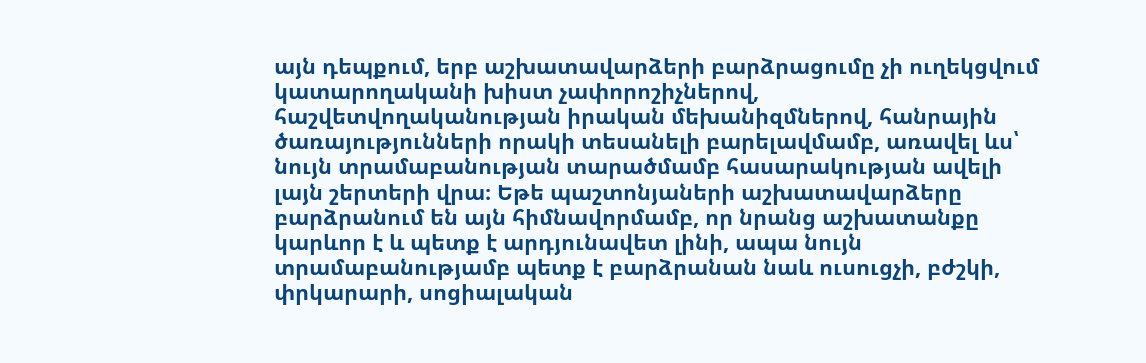այն դեպքում, երբ աշխատավարձերի բարձրացումը չի ուղեկցվում կատարողականի խիստ չափորոշիչներով, հաշվետվողականության իրական մեխանիզմներով, հանրային ծառայությունների որակի տեսանելի բարելավմամբ, առավել ևս՝ նույն տրամաբանության տարածմամբ հասարակության ավելի լայն շերտերի վրա։ Եթե պաշտոնյաների աշխատավարձերը բարձրանում են այն հիմնավորմամբ, որ նրանց աշխատանքը կարևոր է և պետք է արդյունավետ լինի, ապա նույն տրամաբանությամբ պետք է բարձրանան նաև ուսուցչի, բժշկի, փրկարարի, սոցիալական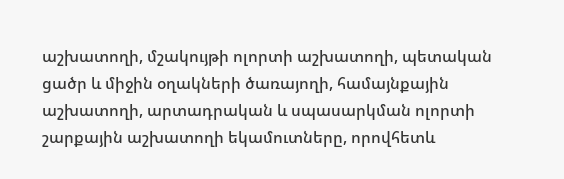աշխատողի, մշակույթի ոլորտի աշխատողի, պետական ցածր և միջին օղակների ծառայողի, համայնքային աշխատողի, արտադրական և սպասարկման ոլորտի շարքային աշխատողի եկամուտները, որովհետև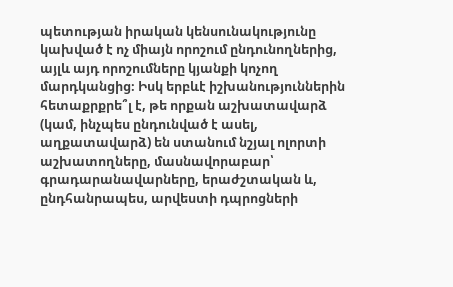պետության իրական կենսունակությունը կախված է ոչ միայն որոշում ընդունողներից, այլև այդ որոշումները կյանքի կոչող մարդկանցից։ Իսկ երբևէ իշխանություններին հետաքրքրե՞լ է, թե որքան աշխատավարձ (կամ, ինչպես ընդունված է ասել, աղքատավարձ) են ստանում նշյալ ոլորտի աշխատողները, մասնավորաբար՝ գրադարանավարները, երաժշտական և, ընդհանրապես, արվեստի դպրոցների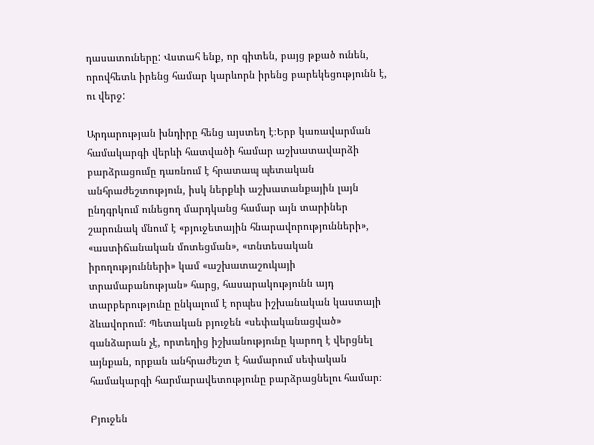դասատուները: Վստահ ենք, որ գիտեն, բայց թքած ունեն, որովհետև իրենց համար կարևորն իրենց բարեկեցությունն է, ու վերջ:

Արդարության խնդիրը հենց այստեղ է։Երբ կառավարման համակարգի վերևի հատվածի համար աշխատավարձի բարձրացումը դառնում է հրատապ պետական անհրաժեշտություն, իսկ ներքևի աշխատանքային լայն ընդգրկում ունեցող մարդկանց համար այն տարիներ շարունակ մնում է «բյուջետային հնարավորությունների», «աստիճանական մոտեցման», «տնտեսական իրողությունների» կամ «աշխատաշուկայի տրամաբանության» հարց, հասարակությունն այդ տարբերությունը ընկալում է որպես իշխանական կաստայի ձևավորում։ Պետական բյուջեն «սեփականացված» գանձարան չէ, որտեղից իշխանությունը կարող է վերցնել այնքան, որքան անհրաժեշտ է համարում սեփական համակարգի հարմարավետությունը բարձրացնելու համար։

Բյուջեն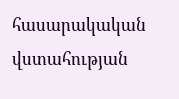հասարակական վստահության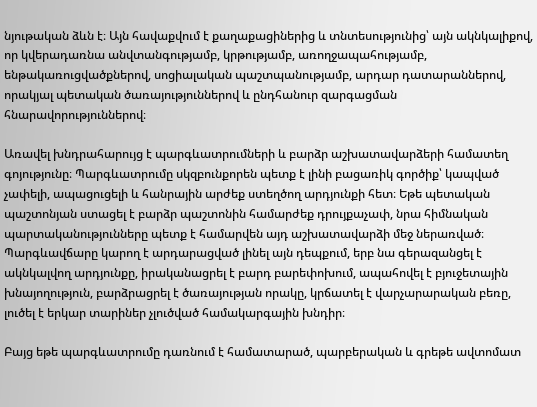նյութական ձևն է։ Այն հավաքվում է քաղաքացիներից և տնտեսությունից՝ այն ակնկալիքով, որ կվերադառնա անվտանգությամբ, կրթությամբ, առողջապահությամբ, ենթակառուցվածքներով, սոցիալական պաշտպանությամբ, արդար դատարաններով, որակյալ պետական ծառայություններով և ընդհանուր զարգացման հնարավորություններով։

Առավել խնդրահարույց է պարգևատրումների և բարձր աշխատավարձերի համատեղ գոյությունը։ Պարգևատրումը սկզբունքորեն պետք է լինի բացառիկ գործիք՝ կապված չափելի, ապացուցելի և հանրային արժեք ստեղծող արդյունքի հետ։ Եթե պետական պաշտոնյան ստացել է բարձր պաշտոնին համարժեք դրույքաչափ, նրա հիմնական պարտականությունները պետք է համարվեն այդ աշխատավարձի մեջ ներառված։ Պարգևավճարը կարող է արդարացված լինել այն դեպքում, երբ նա գերազանցել է ակնկալվող արդյունքը, իրականացրել է բարդ բարեփոխում, ապահովել է բյուջետային խնայողություն, բարձրացրել է ծառայության որակը, կրճատել է վարչարարական բեռը, լուծել է երկար տարիներ չլուծված համակարգային խնդիր։

Բայց եթե պարգևատրումը դառնում է համատարած, պարբերական և գրեթե ավտոմատ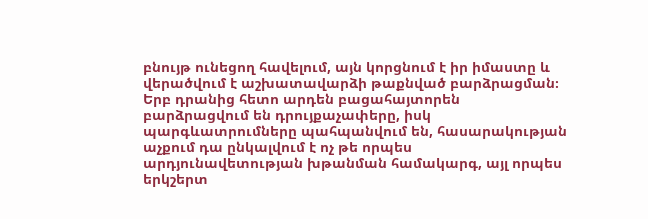բնույթ ունեցող հավելում, այն կորցնում է իր իմաստը և վերածվում է աշխատավարձի թաքնված բարձրացման։ Երբ դրանից հետո արդեն բացահայտորեն բարձրացվում են դրույքաչափերը, իսկ պարգևատրումները պահպանվում են, հասարակության աչքում դա ընկալվում է ոչ թե որպես արդյունավետության խթանման համակարգ, այլ որպես երկշերտ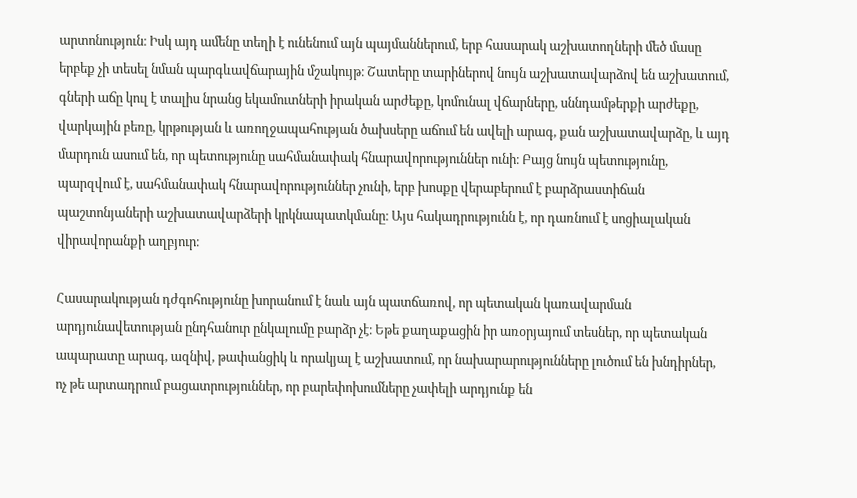արտոնություն։ Իսկ այդ ամենը տեղի է ունենում այն պայմաններում, երբ հասարակ աշխատողների մեծ մասը երբեք չի տեսել նման պարգևավճարային մշակույթ։ Շատերը տարիներով նույն աշխատավարձով են աշխատում, գների աճը կուլ է տալիս նրանց եկամուտների իրական արժեքը, կոմունալ վճարները, սննդամթերքի արժեքը, վարկային բեռը, կրթության և առողջապահության ծախսերը աճում են ավելի արագ, քան աշխատավարձը, և այդ մարդուն ասում են, որ պետությունը սահմանափակ հնարավորություններ ունի։ Բայց նույն պետությունը, պարզվում է, սահմանափակ հնարավորություններ չունի, երբ խոսքը վերաբերում է բարձրաստիճան պաշտոնյաների աշխատավարձերի կրկնապատկմանը։ Այս հակադրությունն է, որ դառնում է սոցիալական վիրավորանքի աղբյուր։

Հասարակության դժգոհությունը խորանում է նաև այն պատճառով, որ պետական կառավարման արդյունավետության ընդհանուր ընկալումը բարձր չէ։ Եթե քաղաքացին իր առօրյայում տեսներ, որ պետական ապարատը արագ, ազնիվ, թափանցիկ և որակյալ է աշխատում, որ նախարարությունները լուծում են խնդիրներ, ոչ թե արտադրում բացատրություններ, որ բարեփոխումները չափելի արդյունք են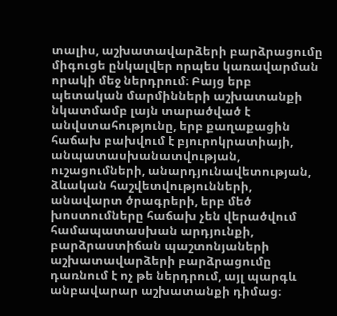տալիս, աշխատավարձերի բարձրացումը միգուցե ընկալվեր որպես կառավարման որակի մեջ ներդրում։ Բայց երբ պետական մարմինների աշխատանքի նկատմամբ լայն տարածված է անվստահությունը, երբ քաղաքացին հաճախ բախվում է բյուրոկրատիայի, անպատասխանատվության, ուշացումների, անարդյունավետության, ձևական հաշվետվությունների, անավարտ ծրագրերի, երբ մեծ խոստումները հաճախ չեն վերածվում համապատասխան արդյունքի, բարձրաստիճան պաշտոնյաների աշխատավարձերի բարձրացումը դառնում է ոչ թե ներդրում, այլ պարգև անբավարար աշխատանքի դիմաց։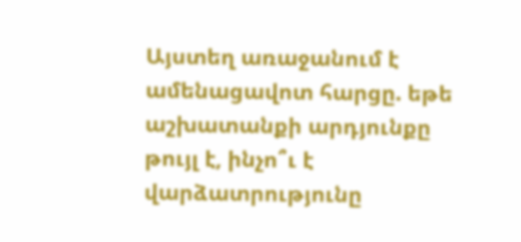Այստեղ առաջանում է ամենացավոտ հարցը. եթե աշխատանքի արդյունքը թույլ է, ինչո՞ւ է վարձատրությունը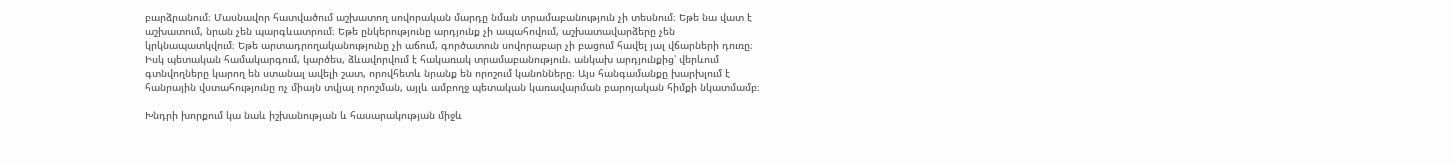բարձրանում։ Մասնավոր հատվածում աշխատող սովորական մարդը նման տրամաբանություն չի տեսնում։ Եթե նա վատ է աշխատում, նրան չեն պարգևատրում։ Եթե ընկերությունը արդյունք չի ապահովում, աշխատավարձերը չեն կրկնապատկվում։ Եթե արտադրողականությունը չի աճում, գործատուն սովորաբար չի բացում հավել յալ վճարների դուռը։ Իսկ պետական համակարգում, կարծես, ձևավորվում է հակառակ տրամաբանություն. անկախ արդյունքից՝ վերևում գտնվողները կարող են ստանալ ավելի շատ, որովհետև նրանք են որոշում կանոնները։ Այս հանգամանքը խարխլում է հանրային վստահությունը ոչ միայն տվյալ որոշման, այլև ամբողջ պետական կառավարման բարոյական հիմքի նկատմամբ։

Խնդրի խորքում կա նաև իշխանության և հասարակության միջև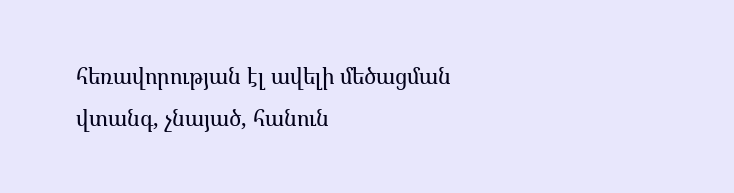հեռավորության էլ ավելի մեծացման վտանգ, չնայած, հանուն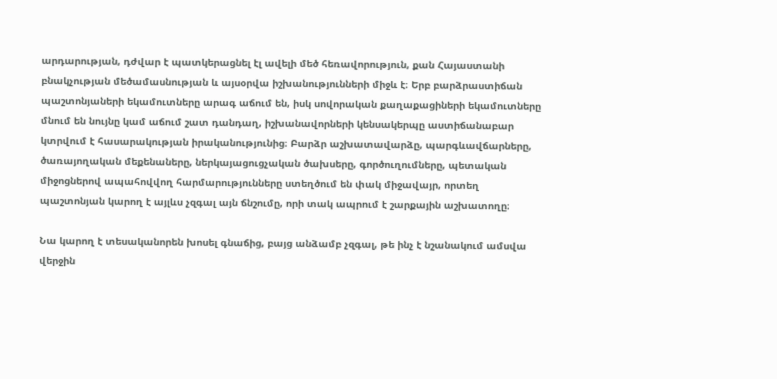արդարության, դժվար է պատկերացնել էլ ավելի մեծ հեռավորություն, քան Հայաստանի բնակչության մեծամասնության և այսօրվա իշխանությունների միջև է։ Երբ բարձրաստիճան պաշտոնյաների եկամուտները արագ աճում են, իսկ սովորական քաղաքացիների եկամուտները մնում են նույնը կամ աճում շատ դանդաղ, իշխանավորների կենսակերպը աստիճանաբար կտրվում է հասարակության իրականությունից։ Բարձր աշխատավարձը, պարգևավճարները, ծառայողական մեքենաները, ներկայացուցչական ծախսերը, գործուղումները, պետական միջոցներով ապահովվող հարմարությունները ստեղծում են փակ միջավայր, որտեղ պաշտոնյան կարող է այլևս չզգալ այն ճնշումը, որի տակ ապրում է շարքային աշխատողը։

Նա կարող է տեսականորեն խոսել գնաճից, բայց անձամբ չզգալ, թե ինչ է նշանակում ամսվա վերջին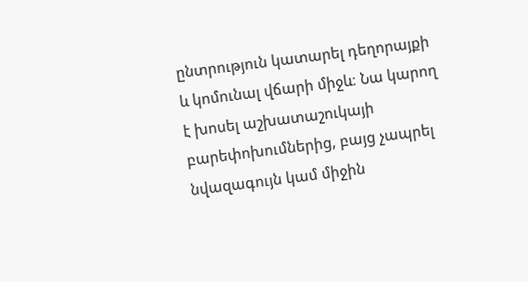ընտրություն կատարել դեղորայքի և կոմունալ վճարի միջև։ Նա կարող է խոսել աշխատաշուկայի բարեփոխումներից, բայց չապրել նվազագույն կամ միջին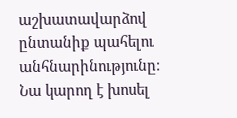աշխատավարձով ընտանիք պահելու անհնարինությունը։ Նա կարող է խոսել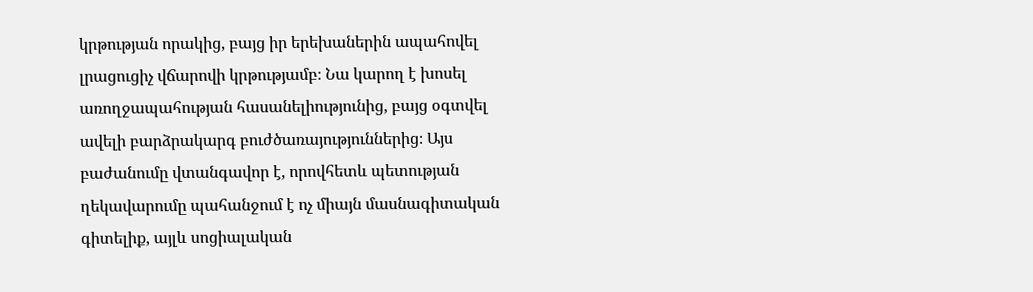կրթության որակից, բայց իր երեխաներին ապահովել լրացուցիչ վճարովի կրթությամբ։ Նա կարող է խոսել առողջապահության հասանելիությունից, բայց օգտվել ավելի բարձրակարգ բուժծառայություններից։ Այս բաժանումը վտանգավոր է, որովհետև պետության ղեկավարումը պահանջում է ոչ միայն մասնագիտական գիտելիք, այլև սոցիալական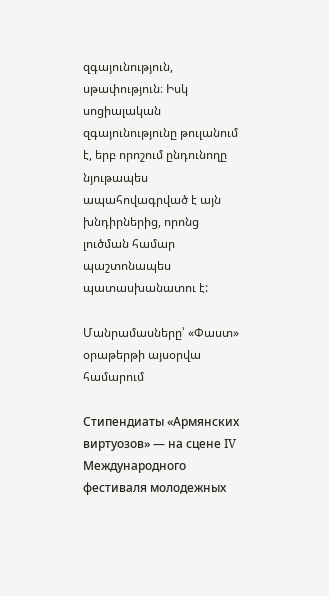զգայունություն, սթափություն։ Իսկ սոցիալական զգայունությունը թուլանում է, երբ որոշում ընդունողը նյութապես ապահովագրված է այն խնդիրներից, որոնց լուծման համար պաշտոնապես պատասխանատու է:

Մանրամասները՝ «Փաստ» օրաթերթի այսօրվա համարում

Стипендиаты «Армянских виртуозов» — на сцене IV Международного фестиваля молодежных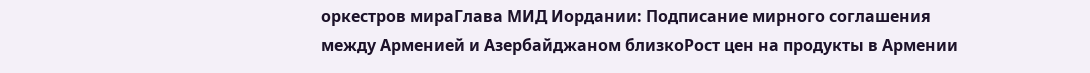оркестров мираГлава МИД Иордании: Подписание мирного соглашения между Арменией и Азербайджаном близкоРост цен на продукты в Армении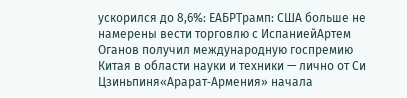ускорился до 8,6%: ЕАБРТрамп: США больше не намерены вести торговлю с ИспаниейАртем Оганов получил международную госпремию Китая в области науки и техники — лично от Си Цзиньпиня«Арарат‑Армения» начала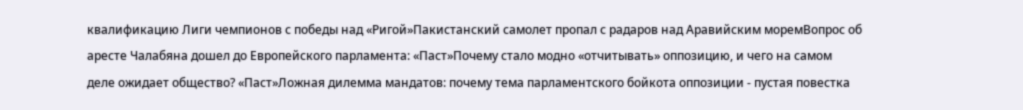квалификацию Лиги чемпионов с победы над «Ригой»Пакистанский самолет пропал с радаров над Аравийским моремВопрос об аресте Чалабяна дошел до Европейского парламента: «Паст»Почему стало модно «отчитывать» оппозицию, и чего на самом деле ожидает общество? «Паст»Ложная дилемма мандатов: почему тема парламентского бойкота оппозиции - пустая повестка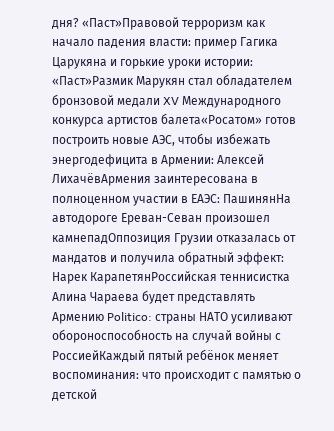дня? «Паст»Правовой терроризм как начало падения власти: пример Гагика Царукяна и горькие уроки истории: «Паст»Размик Марукян стал обладателем бронзовой медали XV Международного конкурса артистов балета«Росатом» готов построить новые АЭС, чтобы избежать энергодефицита в Армении: Алексей ЛихачёвАрмения заинтересована в полноценном участии в ЕАЭС: ПашинянНа автодороге Ереван-Севан произошел камнепадОппозиция Грузии отказалась от мандатов и получила обратный эффект: Нарек КарапетянРоссийская теннисистка Алина Чараева будет представлять Армению Politico: страны НАТО усиливают обороноспособность на случай войны с РоссиейКаждый пятый ребёнок меняет воспоминания: что происходит с памятью о детской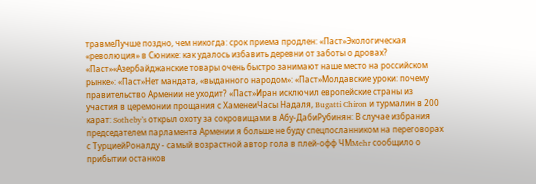травмеЛучше поздно, чем никогда: срок приема продлен: «Паст»Экологическая «революция» в Сюнике: как удалось избавить деревни от заботы о дровах? «Паст»«Азербайджанские товары очень быстро занимают наше место на российском рынке»: «Паст»Нет мандата, «выданного народом»: «Паст»Молдавские уроки: почему правительство Армении не уходит? «Паст»Иран исключил европейские страны из участия в церемонии прощания с ХаменеиЧасы Надаля, Bugatti Chiron и турмалин в 200 карат: Sotheby’s открыл охоту за сокровищами в Абу-ДабиРубинян: В случае избрания председателем парламента Армении я больше не буду спецпосланником на переговорах с ТурциейРоналду - самый возрастной автор гола в плей-офф ЧМMehr сообщило о прибытии останков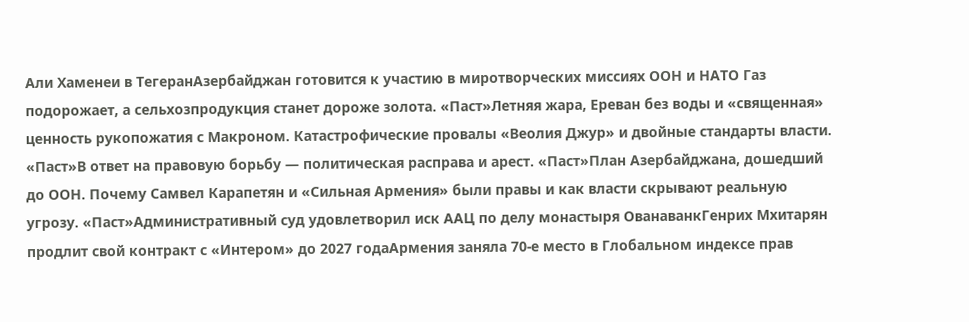Али Хаменеи в ТегеранАзербайджан готовится к участию в миротворческих миссиях ООН и НАТО Газ подорожает, а сельхозпродукция станет дороже золота. «Паст»Летняя жара, Ереван без воды и «священная» ценность рукопожатия с Макроном. Катастрофические провалы «Веолия Джур» и двойные стандарты власти. «Паст»В ответ на правовую борьбу — политическая расправа и арест. «Паст»План Азербайджана, дошедший до ООН. Почему Самвел Карапетян и «Сильная Армения» были правы и как власти скрывают реальную угрозу. «Паст»Административный суд удовлетворил иск ААЦ по делу монастыря ОванаванкГенрих Мхитарян продлит свой контракт с «Интером» до 2027 годаАрмения заняла 70-е место в Глобальном индексе прав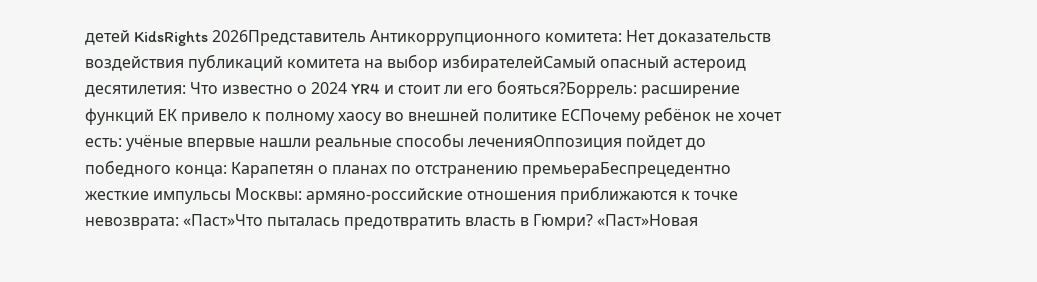детей KidsRights 2026Представитель Антикоррупционного комитета: Нет доказательств воздействия публикаций комитета на выбор избирателейСамый опасный астероид десятилетия: Что известно о 2024 YR4 и стоит ли его бояться?Боррель: расширение функций ЕК привело к полному хаосу во внешней политике ЕСПочему ребёнок не хочет есть: учёные впервые нашли реальные способы леченияОппозиция пойдет до победного конца: Карапетян о планах по отстранению премьераБеспрецедентно жесткие импульсы Москвы: армяно-российские отношения приближаются к точке невозврата: «Паст»Что пыталась предотвратить власть в Гюмри? «Паст»Новая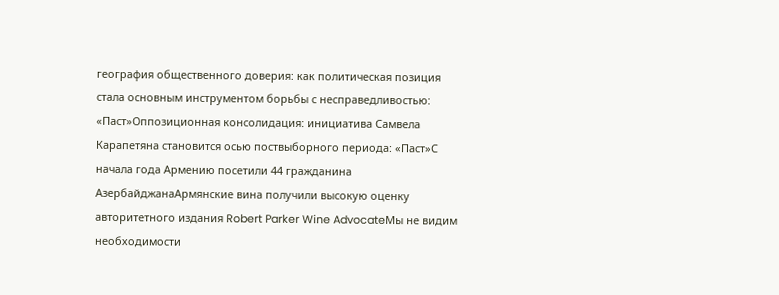география общественного доверия: как политическая позиция стала основным инструментом борьбы с несправедливостью: «Паст»Оппозиционная консолидация: инициатива Самвела Карапетяна становится осью поствыборного периода: «Паст»С начала года Армению посетили 44 гражданина АзербайджанаАрмянские вина получили высокую оценку авторитетного издания Robert Parker Wine AdvocateМы не видим необходимости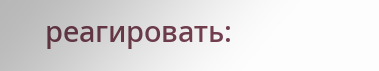реагировать: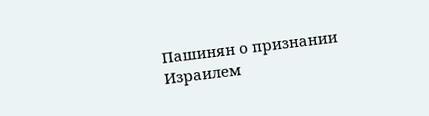Пашинян о признании Израилем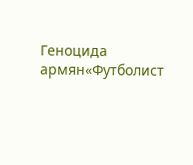Геноцида армян«Футболист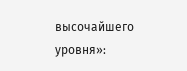высочайшего уровня»: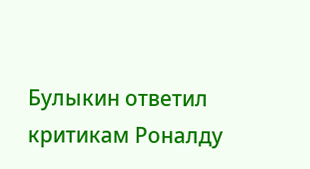Булыкин ответил критикам Роналду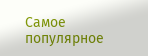Самое популярное